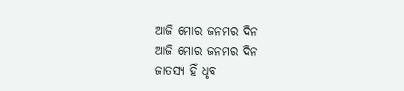ଆଜି ମୋର ଜନମର ଦିନ
ଆଜି ମୋର ଜନମର ଦିନ
ଜାତସ୍ୟ ହିଁ ଧୃବ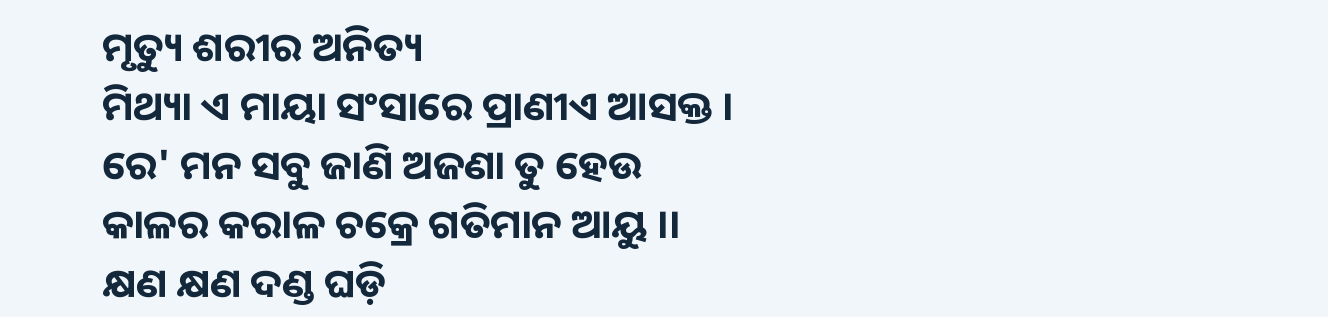ମୃତ୍ୟୁ ଶରୀର ଅନିତ୍ୟ
ମିଥ୍ୟା ଏ ମାୟା ସଂସାରେ ପ୍ରାଣୀଏ ଆସକ୍ତ ।
ରେ' ମନ ସବୁ ଜାଣି ଅଜଣା ତୁ ହେଉ
କାଳର କରାଳ ଚକ୍ରେ ଗତିମାନ ଆୟୁ ।।
କ୍ଷଣ କ୍ଷଣ ଦଣ୍ଡ ଘଡ଼ି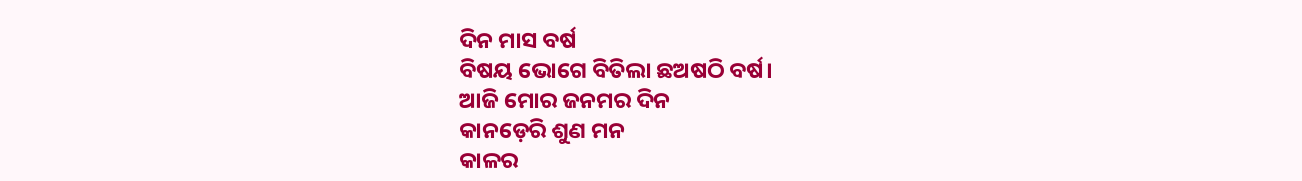ଦିନ ମାସ ବର୍ଷ
ବିଷୟ ଭୋଗେ ବିତିଲା ଛଅଷଠି ବର୍ଷ।
ଆଜି ମୋର ଜନମର ଦିନ
କାନଡ଼େରି ଶୁଣ ମନ
କାଳର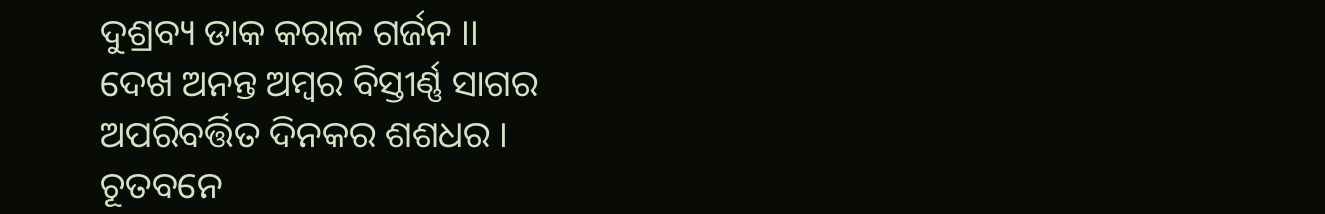ଦୁଶ୍ରବ୍ୟ ଡାକ କରାଳ ଗର୍ଜନ ।।
ଦେଖ ଅନନ୍ତ ଅମ୍ଵର ବିସ୍ତୀର୍ଣ୍ଣ ସାଗର
ଅପରିବର୍ତ୍ତିତ ଦିନକର ଶଶଧର ।
ଚୂତବନେ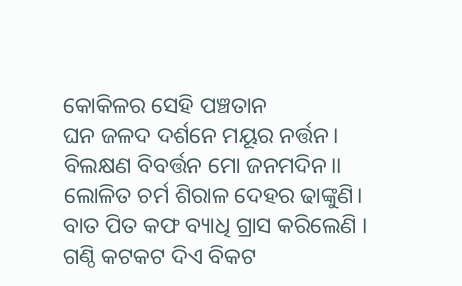କୋକିଳର ସେହି ପଞ୍ଚତାନ
ଘନ ଜଳଦ ଦର୍ଶନେ ମୟୂର ନର୍ତ୍ତନ।
ବିଲକ୍ଷଣ ବିବର୍ତ୍ତନ ମୋ ଜନମଦିନ।।
ଲୋଳିତ ଚର୍ମ ଶିରାଳ ଦେହର ଢାଙ୍କୁଣି।
ବାତ ପିତ କଫ ବ୍ୟାଧି ଗ୍ରାସ କରିଲେଣି ।
ଗଣ୍ଠି କଟକଟ ଦିଏ ବିକଟ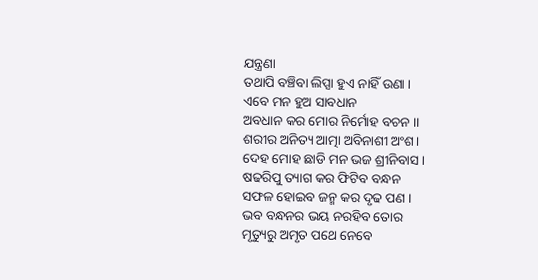ଯନ୍ତ୍ରଣା
ତଥାପି ବଞ୍ଚିବା ଲିପ୍ସା ହୁଏ ନାହିଁ ଉଣା ।
ଏବେ ମନ ହୁଅ ସାବଧାନ
ଅବଧାନ କର ମୋର ନିର୍ମୋହ ବଚନ ।।
ଶରୀର ଅନିତ୍ୟ ଆତ୍ମା ଅବିନାଶୀ ଅଂଶ।
ଦେହ ମୋହ ଛାଡି ମନ ଭଜ ଶ୍ରୀନିବାସ।
ଷଢରିପୁ ତ୍ୟାଗ କର ଫିଟିବ ବନ୍ଧନ
ସଫଳ ହୋଇବ ଜନ୍ମ କର ଦୃଢ ପଣ ।
ଭବ ବନ୍ଧନର ଭୟ ନରହିବ ତୋର
ମୃତ୍ୟୁରୁ ଅମୃତ ପଥେ ନେବେ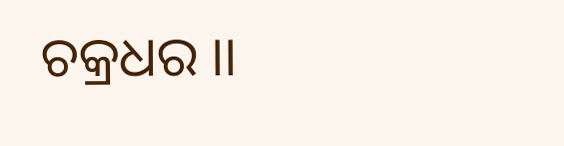ଚକ୍ରଧର ।।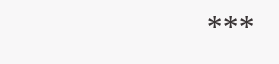***